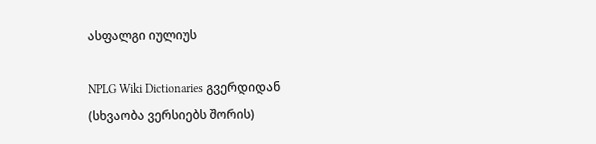ასფალგი იულიუს

NPLG Wiki Dictionaries გვერდიდან
(სხვაობა ვერსიებს შორის)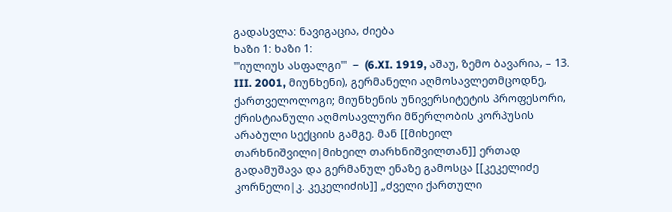გადასვლა: ნავიგაცია, ძიება
ხაზი 1: ხაზი 1:
'''იულიუს ასფალგი'''  −  (6.XI. 1919, აშაუ, ზემო ბავარია, – 13. III. 2001, მიუნხენი), გერმანელი აღმოსავლეთმცოდნე, ქართველოლოგი; მიუნხენის უნივერსიტეტის პროფესორი, ქრისტიანული აღმოსავლური მწერლობის კორპუსის არაბული სექციის გამგე. მან [[მიხეილ თარხნიშვილი|მიხეილ თარხნიშვილთან]] ერთად გადამუშავა და გერმანულ ენაზე გამოსცა [[კეკელიძე კორნელი|კ. კეკელიძის]] „ძველი ქართული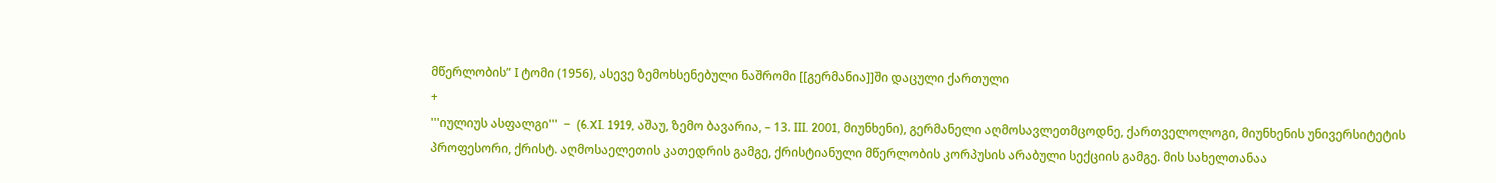მწერლობის” I ტომი (1956), ასევე ზემოხსენებული ნაშრომი [[გერმანია]]ში დაცული ქართული
+
'''იულიუს ასფალგი'''  −  (6.XI. 1919, აშაუ, ზემო ბავარია, – 13. III. 2001, მიუნხენი), გერმანელი აღმოსავლეთმცოდნე, ქართველოლოგი, მიუნხენის უნივერსიტეტის პროფესორი, ქრისტ. აღმოსაელეთის კათედრის გამგე, ქრისტიანული მწერლობის კორპუსის არაბული სექციის გამგე. მის სახელთანაა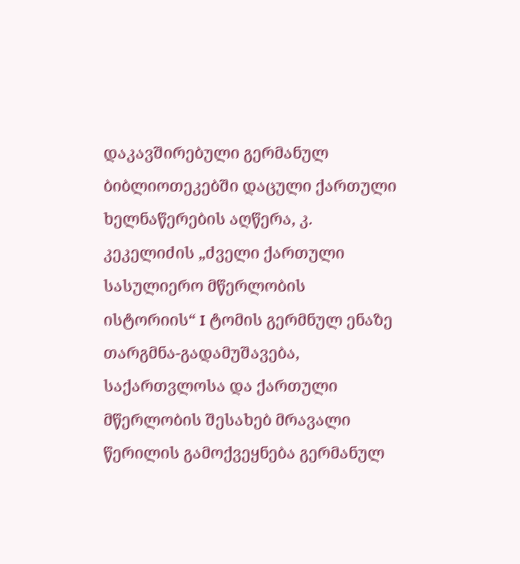დაკავშირებული გერმანულ ბიბლიოთეკებში დაცული ქართული ხელნაწერების აღწერა, კ. კეკელიძის „ძველი ქართული სასულიერო მწერლობის ისტორიის“ I ტომის გერმნულ ენაზე თარგმნა-გადამუშავება, საქართვლოსა და ქართული მწერლობის შესახებ მრავალი წერილის გამოქვეყნება გერმანულ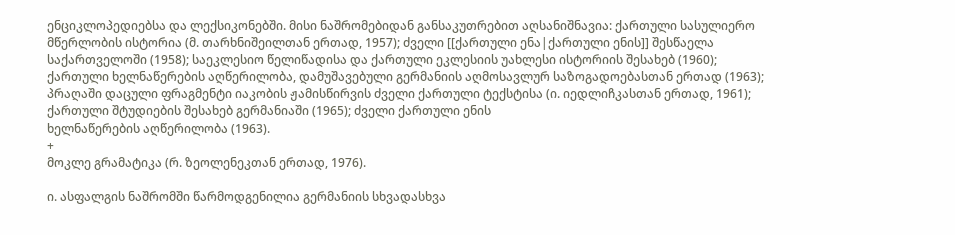ენციკლოპედიებსა და ლექსიკონებში. მისი ნაშრომებიდან განსაკუთრებით აღსანიშნავია: ქართული სასულიერო მწერლობის ისტორია (მ. თარხნიშეილთან ერთად, 1957); ძველი [[ქართული ენა|ქართული ენის]] შესწაელა საქართველოში (1958); საეკლესიო წელიწადისა და ქართული ეკლესიის უახლესი ისტორიის შესახებ (1960); ქართული ხელნაწერების აღწერილობა, დამუშავებული გერმანიის აღმოსავლურ საზოგადოებასთან ერთად (1963); პრაღაში დაცული ფრაგმენტი იაკობის ჟამისწირვის ძველი ქართული ტექსტისა (ი. იედლიჩკასთან ერთად, 1961); ქართული შტუდიების შესახებ გერმანიაში (1965); ძველი ქართული ენის
ხელნაწერების აღწერილობა (1963).
+
მოკლე გრამატიკა (რ. ზეოლენეკთან ერთად, 1976).

ი. ასფალგის ნაშრომში წარმოდგენილია გერმანიის სხვადასხვა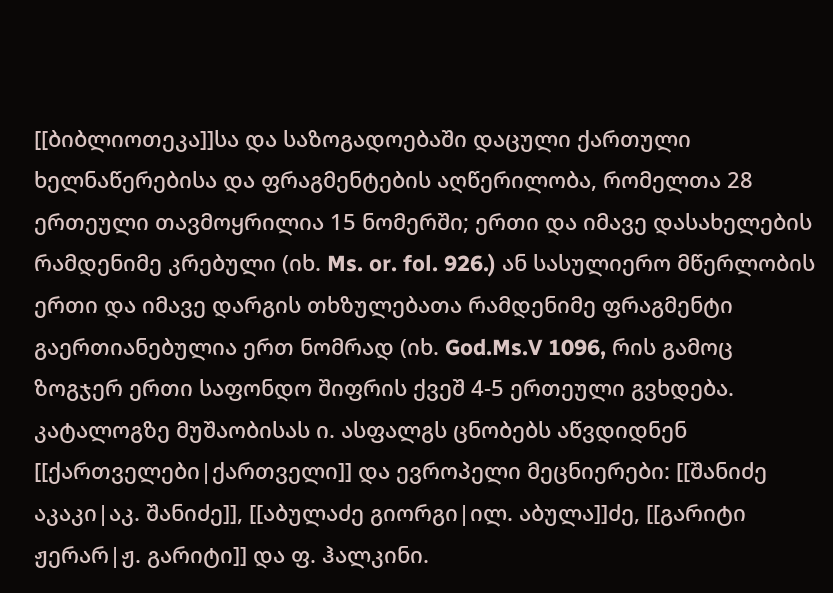[[ბიბლიოთეკა]]სა და საზოგადოებაში დაცული ქართული ხელნაწერებისა და ფრაგმენტების აღწერილობა, რომელთა 28 ერთეული თავმოყრილია 15 ნომერში; ერთი და იმავე დასახელების რამდენიმე კრებული (იხ. Ms. or. fol. 926.) ან სასულიერო მწერლობის ერთი და იმავე დარგის თხზულებათა რამდენიმე ფრაგმენტი გაერთიანებულია ერთ ნომრად (იხ. God.Ms.V 1096, რის გამოც ზოგჯერ ერთი საფონდო შიფრის ქვეშ 4-5 ერთეული გვხდება. კატალოგზე მუშაობისას ი. ასფალგს ცნობებს აწვდიდნენ [[ქართველები|ქართველი]] და ევროპელი მეცნიერები: [[შანიძე აკაკი|აკ. შანიძე]], [[აბულაძე გიორგი|ილ. აბულა]]ძე, [[გარიტი ჟერარ|ჟ. გარიტი]] და ფ. ჰალკინი.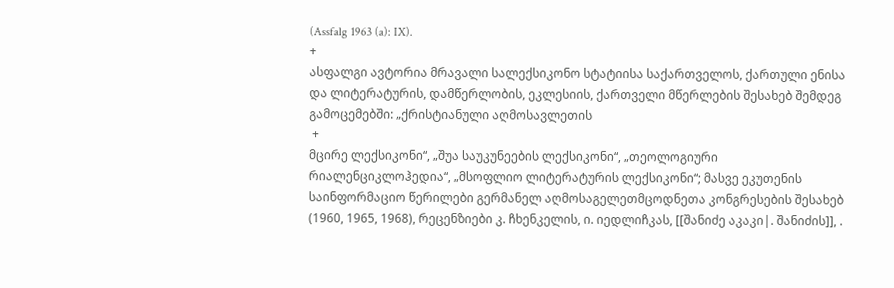(Assfalg 1963 (a): IX).
+
ასფალგი ავტორია მრავალი სალექსიკონო სტატიისა საქართველოს, ქართული ენისა და ლიტერატურის, დამწერლობის, ეკლესიის, ქართველი მწერლების შესახებ შემდეგ გამოცემებში: „ქრისტიანული აღმოსავლეთის
 +
მცირე ლექსიკონი“, „შუა საუკუნეების ლექსიკონი“, „თეოლოგიური რიალენციკლოჰედია“, „მსოფლიო ლიტერატურის ლექსიკონი“; მასვე ეკუთენის საინფორმაციო წერილები გერმანელ აღმოსაგელეთმცოდნეთა კონგრესების შესახებ (1960, 1965, 1968), რეცენზიები კ. ჩხენკელის, ი. იედლიჩკას, [[შანიძე აკაკი|. შანიძის]], .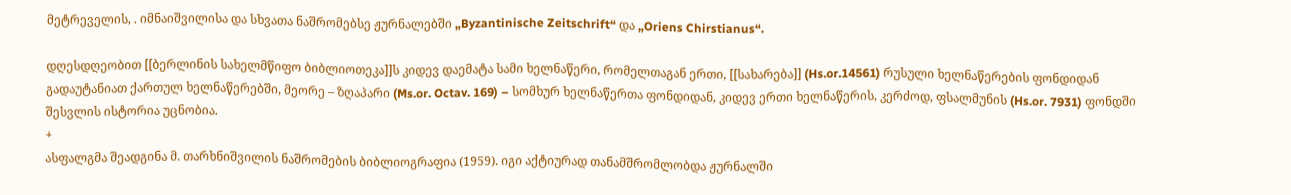მეტრეველის, . იმნაიშვილისა და სხვათა ნაშრომებსე ჟურნალებში „Byzantinische Zeitschrift“ და „Oriens Chirstianus“.

დღესდღეობით [[ბერლინის სახელმწიფო ბიბლიოთეკა]]ს კიდევ დაემატა სამი ხელნაწერი, რომელთაგან ერთი, [[სახარება]] (Hs.or.14561) რუსული ხელნაწერების ფონდიდან გადაუტანიათ ქართულ ხელნაწერებში, მეორე – ზღაპარი (Ms.or. Octav. 169) – სომხურ ხელნაწერთა ფონდიდან, კიდევ ერთი ხელნაწერის, კერძოდ, ფსალმუნის (Hs.or. 7931) ფონდში შესვლის ისტორია უცნობია.
+
ასფალგმა შეადგინა მ. თარხნიშვილის ნაშრომების ბიბლიოგრაფია (1959). იგი აქტიურად თანამშრომლობდა ჟურნალში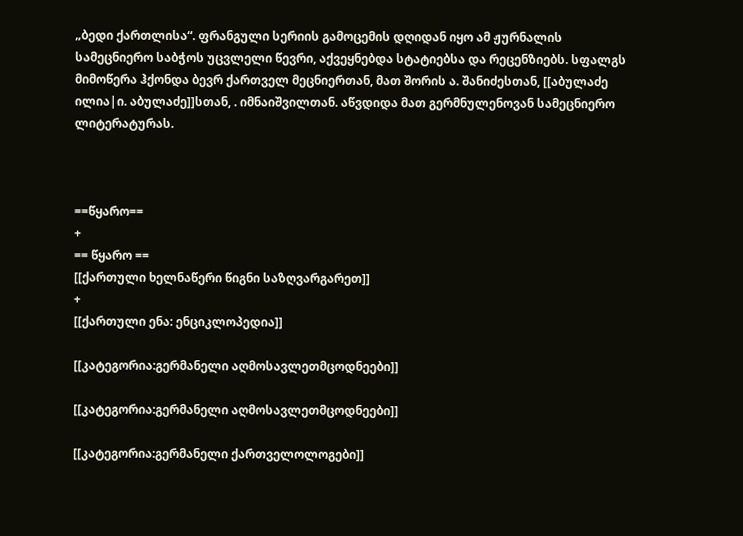„ბედი ქართლისა“. ფრანგული სერიის გამოცემის დღიდან იყო ამ ჟურნალის სამეცნიერო საბჭოს უცვლელი წევრი, აქვეყნებდა სტატიებსა და რეცენზიებს. სფალგს მიმოწერა ჰქონდა ბევრ ქართველ მეცნიერთან, მათ შორის ა. შანიძესთან, [[აბულაძე ილია|ი. აბულაძე]]სთან, . იმნაიშვილთან. აწვდიდა მათ გერმნულენოვან სამეცნიერო ლიტერატურას.



==წყარო==
+
== წყარო ==
[[ქართული ხელნაწერი წიგნი საზღვარგარეთ]]
+
[[ქართული ენა: ენციკლოპედია]]

[[კატეგორია:გერმანელი აღმოსავლეთმცოდნეები]]

[[კატეგორია:გერმანელი აღმოსავლეთმცოდნეები]]

[[კატეგორია:გერმანელი ქართველოლოგები]]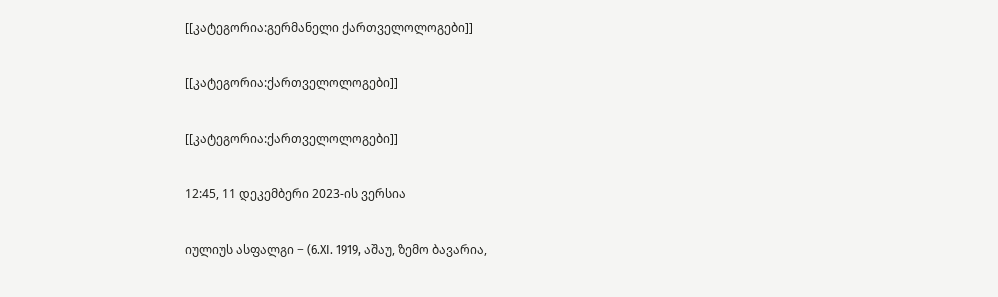[[კატეგორია:გერმანელი ქართველოლოგები]]

[[კატეგორია:ქართველოლოგები]]

[[კატეგორია:ქართველოლოგები]]

12:45, 11 დეკემბერი 2023-ის ვერსია

იულიუს ასფალგი − (6.XI. 1919, აშაუ, ზემო ბავარია,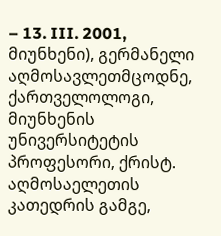– 13. III. 2001, მიუნხენი), გერმანელი აღმოსავლეთმცოდნე, ქართველოლოგი, მიუნხენის უნივერსიტეტის პროფესორი, ქრისტ. აღმოსაელეთის კათედრის გამგე,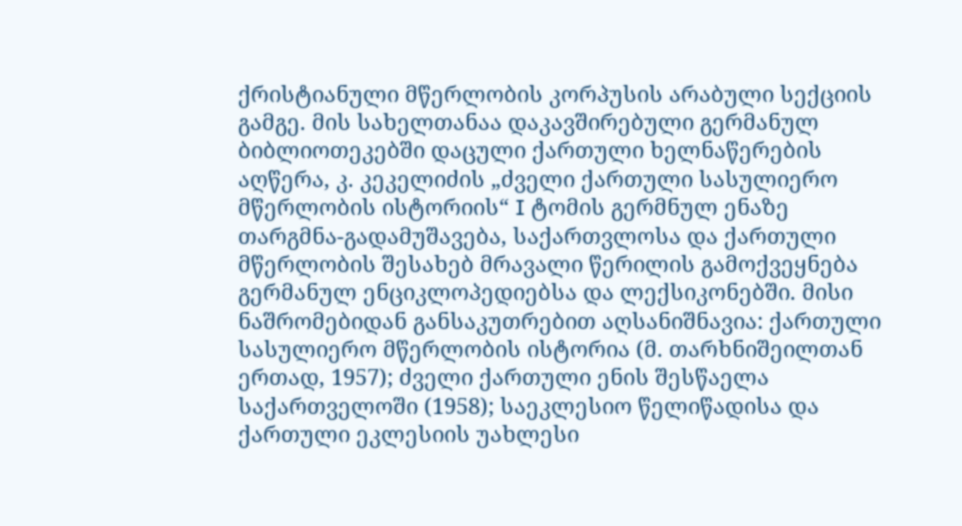ქრისტიანული მწერლობის კორპუსის არაბული სექციის გამგე. მის სახელთანაა დაკავშირებული გერმანულ ბიბლიოთეკებში დაცული ქართული ხელნაწერების აღწერა, კ. კეკელიძის „ძველი ქართული სასულიერო მწერლობის ისტორიის“ I ტომის გერმნულ ენაზე თარგმნა-გადამუშავება, საქართვლოსა და ქართული მწერლობის შესახებ მრავალი წერილის გამოქვეყნება გერმანულ ენციკლოპედიებსა და ლექსიკონებში. მისი ნაშრომებიდან განსაკუთრებით აღსანიშნავია: ქართული სასულიერო მწერლობის ისტორია (მ. თარხნიშეილთან ერთად, 1957); ძველი ქართული ენის შესწაელა საქართველოში (1958); საეკლესიო წელიწადისა და ქართული ეკლესიის უახლესი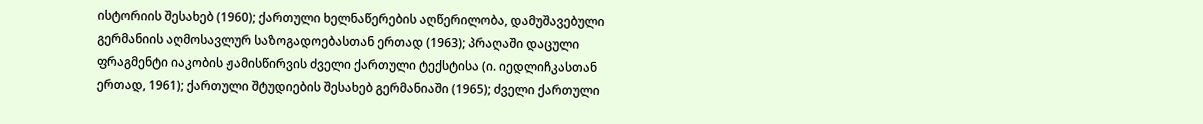ისტორიის შესახებ (1960); ქართული ხელნაწერების აღწერილობა, დამუშავებული გერმანიის აღმოსავლურ საზოგადოებასთან ერთად (1963); პრაღაში დაცული ფრაგმენტი იაკობის ჟამისწირვის ძველი ქართული ტექსტისა (ი. იედლიჩკასთან ერთად, 1961); ქართული შტუდიების შესახებ გერმანიაში (1965); ძველი ქართული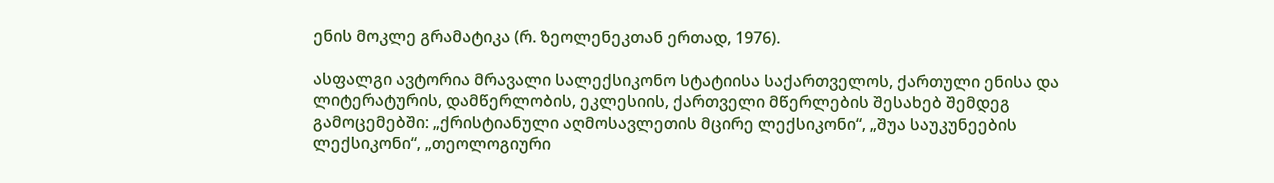ენის მოკლე გრამატიკა (რ. ზეოლენეკთან ერთად, 1976).

ასფალგი ავტორია მრავალი სალექსიკონო სტატიისა საქართველოს, ქართული ენისა და ლიტერატურის, დამწერლობის, ეკლესიის, ქართველი მწერლების შესახებ შემდეგ გამოცემებში: „ქრისტიანული აღმოსავლეთის მცირე ლექსიკონი“, „შუა საუკუნეების ლექსიკონი“, „თეოლოგიური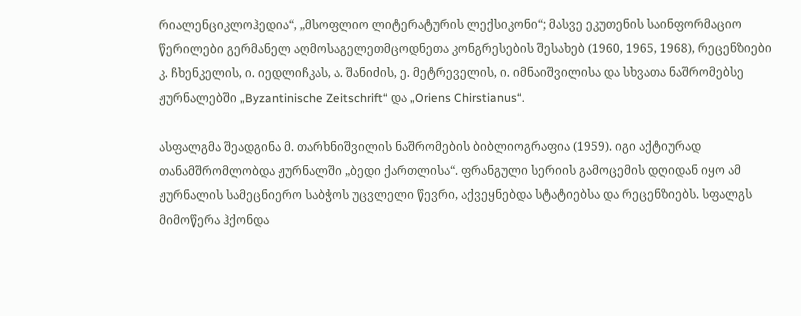რიალენციკლოჰედია“, „მსოფლიო ლიტერატურის ლექსიკონი“; მასვე ეკუთენის საინფორმაციო წერილები გერმანელ აღმოსაგელეთმცოდნეთა კონგრესების შესახებ (1960, 1965, 1968), რეცენზიები კ. ჩხენკელის, ი. იედლიჩკას, ა. შანიძის, ე. მეტრეველის, ი. იმნაიშვილისა და სხვათა ნაშრომებსე ჟურნალებში „Byzantinische Zeitschrift“ და „Oriens Chirstianus“.

ასფალგმა შეადგინა მ. თარხნიშვილის ნაშრომების ბიბლიოგრაფია (1959). იგი აქტიურად თანამშრომლობდა ჟურნალში „ბედი ქართლისა“. ფრანგული სერიის გამოცემის დღიდან იყო ამ ჟურნალის სამეცნიერო საბჭოს უცვლელი წევრი, აქვეყნებდა სტატიებსა და რეცენზიებს. სფალგს მიმოწერა ჰქონდა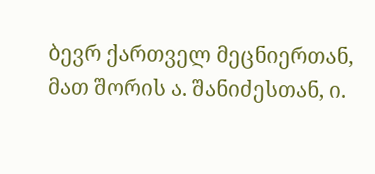ბევრ ქართველ მეცნიერთან, მათ შორის ა. შანიძესთან, ი.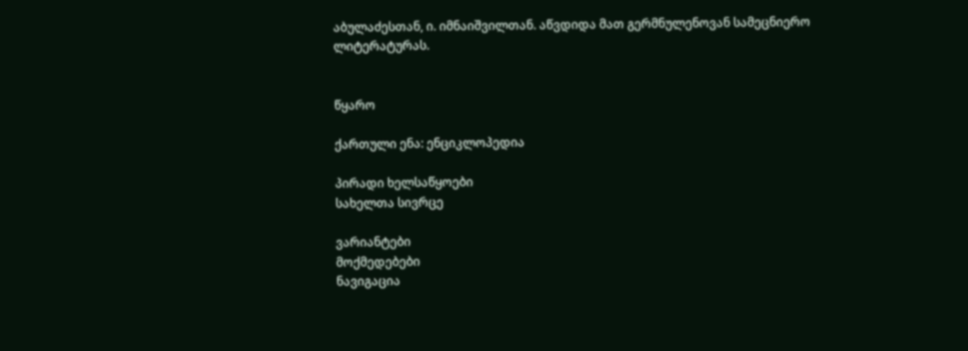აბულაძესთან, ი. იმნაიშვილთან. აწვდიდა მათ გერმნულენოვან სამეცნიერო ლიტერატურას.


წყარო

ქართული ენა: ენციკლოპედია

პირადი ხელსაწყოები
სახელთა სივრცე

ვარიანტები
მოქმედებები
ნავიგაცია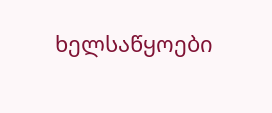ხელსაწყოები